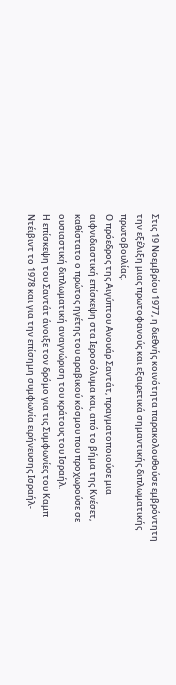Στις 19 Νοεμβρίου 1977, η διεθνής κοινότητα παρακολουθούσε εμβρόντητη την εξέλιξη μιας πρωτοφανούς και εξαιρετικά σημαντικής διπλωματικής πρωτοβουλίας.
Ο πρόεδρος της Αιγύπτου Ανουάρ Σαντάτ, πραγματοποιούσε μια αιφνιδιαστική επίσκεψη στα Ιεροσόλυμα και, από το βήμα της Κνέσετ, καθίστατο ο πρώτος ηγέτης του αραβικού κόσμου που προχωρούσε σε ουσιαστική διπλωματική αναγνώριση του κράτους του Ισραήλ.
Η επίσκεψη του Σαντάτ άνοιξε τον δρόμο για τις Συμφωνίες του Καμπ Ντέιβιντ το 1978 και για την επίσημη συμφωνία ειρήνευσης Ισραήλ-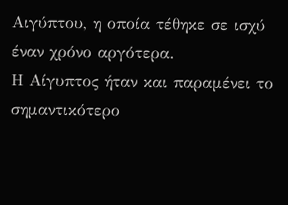Αιγύπτου, η οποία τέθηκε σε ισχύ έναν χρόνο αργότερα.
Η Αίγυπτος ήταν και παραμένει το σημαντικότερο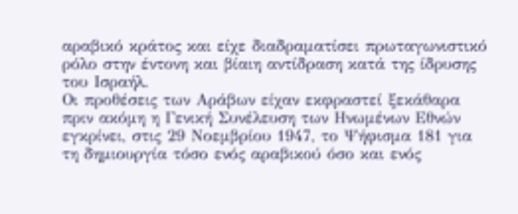αραβικό κράτος και είχε διαδραματίσει πρωταγωνιστικό ρόλο στην έντονη και βίαιη αντίδραση κατά της ίδρυσης του Ισραήλ.
Οι προθέσεις των Αράβων είχαν εκφραστεί ξεκάθαρα πριν ακόμη η Γενική Συνέλευση των Ηνωμένων Εθνών εγκρίνει, στις 29 Νοεμβρίου 1947, το Ψήφισμα 181 για τη δημιουργία τόσο ενός αραβικού όσο και ενός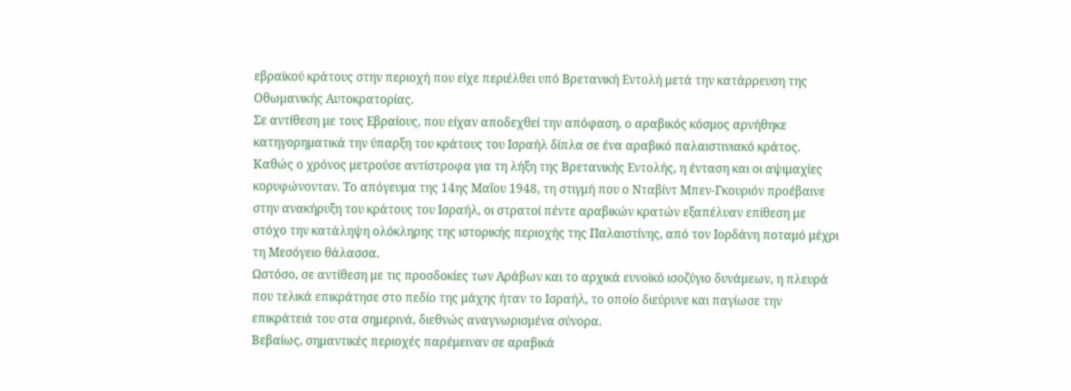εβραϊκού κράτους στην περιοχή που είχε περιέλθει υπό Βρετανική Εντολή μετά την κατάρρευση της Οθωμανικής Αυτοκρατορίας.
Σε αντίθεση με τους Εβραίους, που είχαν αποδεχθεί την απόφαση, ο αραβικός κόσμος αρνήθηκε κατηγορηματικά την ύπαρξη του κράτους του Ισραήλ δίπλα σε ένα αραβικό παλαιστινιακό κράτος.
Καθώς ο χρόνος μετρούσε αντίστροφα για τη λήξη της Βρετανικής Εντολής, η ένταση και οι αψιμαχίες κορυφώνονταν. Το απόγευμα της 14ης Μαΐου 1948, τη στιγμή που ο Νταβίντ Μπεν-Γκουριόν προέβαινε στην ανακήρυξη του κράτους του Ισραήλ, οι στρατοί πέντε αραβικών κρατών εξαπέλυαν επίθεση με στόχο την κατάληψη ολόκληρης της ιστορικής περιοχής της Παλαιστίνης, από τον Ιορδάνη ποταμό μέχρι τη Μεσόγειο θάλασσα.
Ωστόσο, σε αντίθεση με τις προσδοκίες των Αράβων και το αρχικά ευνοϊκό ισοζύγιο δυνάμεων, η πλευρά που τελικά επικράτησε στο πεδίο της μάχης ήταν το Ισραήλ, το οποίο διεύρυνε και παγίωσε την επικράτειά του στα σημερινά, διεθνώς αναγνωρισμένα σύνορα.
Βεβαίως, σημαντικές περιοχές παρέμειναν σε αραβικά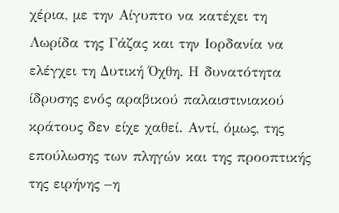χέρια, με την Αίγυπτο να κατέχει τη Λωρίδα της Γάζας και την Ιορδανία να ελέγχει τη Δυτική Όχθη. Η δυνατότητα ίδρυσης ενός αραβικού παλαιστινιακού κράτους δεν είχε χαθεί. Αντί, όμως, της επούλωσης των πληγών και της προοπτικής της ειρήνης –η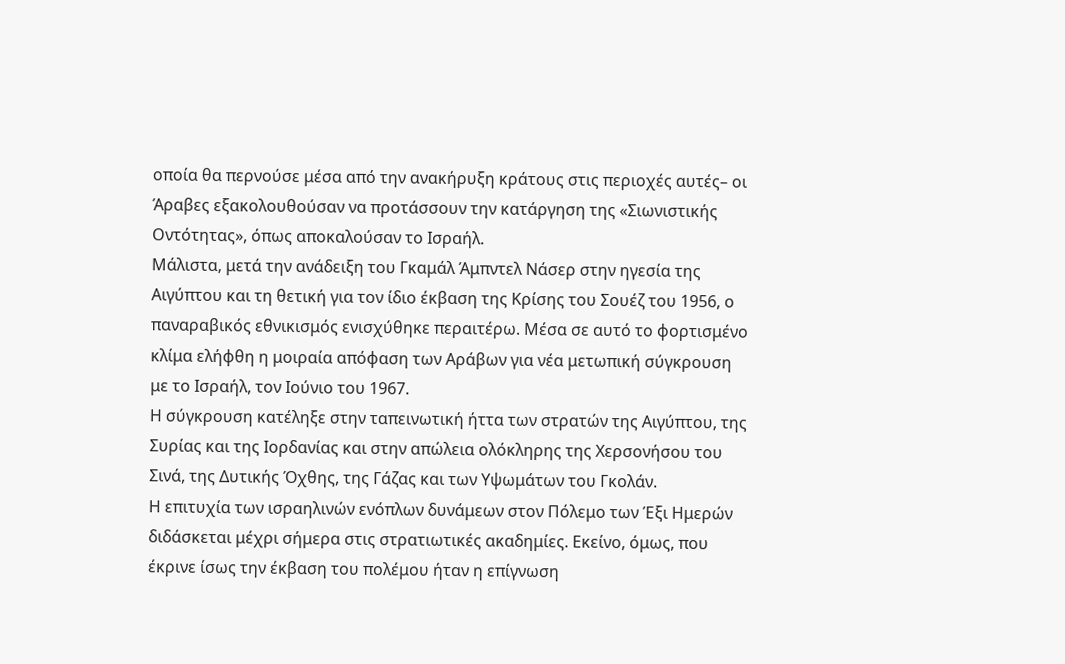οποία θα περνούσε μέσα από την ανακήρυξη κράτους στις περιοχές αυτές– οι Άραβες εξακολουθούσαν να προτάσσουν την κατάργηση της «Σιωνιστικής Οντότητας», όπως αποκαλούσαν το Ισραήλ.
Μάλιστα, μετά την ανάδειξη του Γκαμάλ Άμπντελ Νάσερ στην ηγεσία της Αιγύπτου και τη θετική για τον ίδιο έκβαση της Κρίσης του Σουέζ του 1956, ο παναραβικός εθνικισμός ενισχύθηκε περαιτέρω. Μέσα σε αυτό το φορτισμένο κλίμα ελήφθη η μοιραία απόφαση των Αράβων για νέα μετωπική σύγκρουση με το Ισραήλ, τον Ιούνιο του 1967.
Η σύγκρουση κατέληξε στην ταπεινωτική ήττα των στρατών της Αιγύπτου, της Συρίας και της Ιορδανίας και στην απώλεια ολόκληρης της Χερσονήσου του Σινά, της Δυτικής Όχθης, της Γάζας και των Υψωμάτων του Γκολάν.
Η επιτυχία των ισραηλινών ενόπλων δυνάμεων στον Πόλεμο των Έξι Ημερών διδάσκεται μέχρι σήμερα στις στρατιωτικές ακαδημίες. Εκείνο, όμως, που έκρινε ίσως την έκβαση του πολέμου ήταν η επίγνωση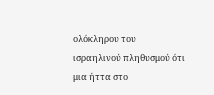ολόκληρου του ισραηλινού πληθυσμού ότι μια ήττα στο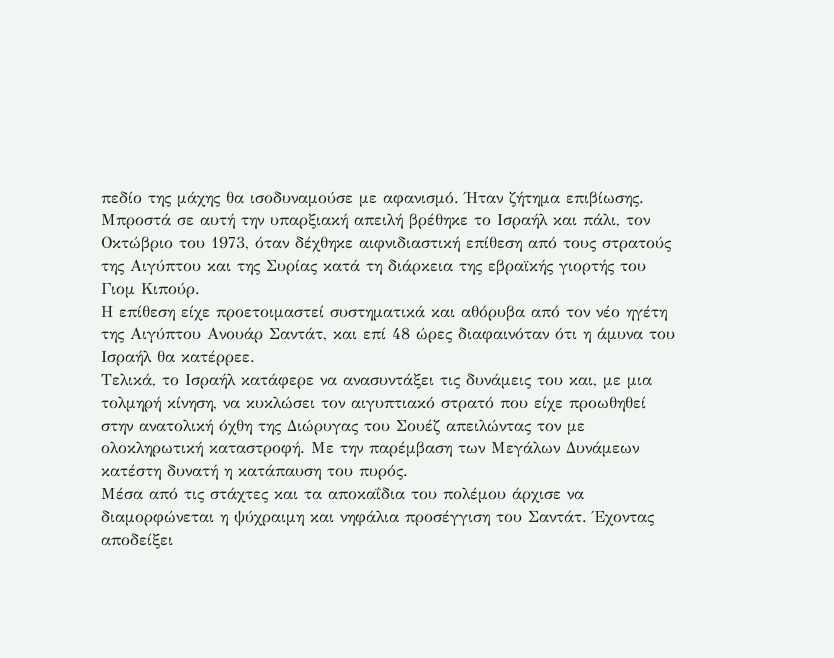πεδίο της μάχης θα ισοδυναμούσε με αφανισμό. Ήταν ζήτημα επιβίωσης.
Μπροστά σε αυτή την υπαρξιακή απειλή βρέθηκε το Ισραήλ και πάλι, τον Οκτώβριο του 1973, όταν δέχθηκε αιφνιδιαστική επίθεση από τους στρατούς της Αιγύπτου και της Συρίας κατά τη διάρκεια της εβραϊκής γιορτής του Γιομ Κιπούρ.
Η επίθεση είχε προετοιμαστεί συστηματικά και αθόρυβα από τον νέο ηγέτη της Αιγύπτου Ανουάρ Σαντάτ, και επί 48 ώρες διαφαινόταν ότι η άμυνα του Ισραήλ θα κατέρρεε.
Τελικά, το Ισραήλ κατάφερε να ανασυντάξει τις δυνάμεις του και, με μια τολμηρή κίνηση, να κυκλώσει τον αιγυπτιακό στρατό που είχε προωθηθεί στην ανατολική όχθη της Διώρυγας του Σουέζ απειλώντας τον με ολοκληρωτική καταστροφή. Με την παρέμβαση των Μεγάλων Δυνάμεων κατέστη δυνατή η κατάπαυση του πυρός.
Μέσα από τις στάχτες και τα αποκαΐδια του πολέμου άρχισε να διαμορφώνεται η ψύχραιμη και νηφάλια προσέγγιση του Σαντάτ. Έχοντας αποδείξει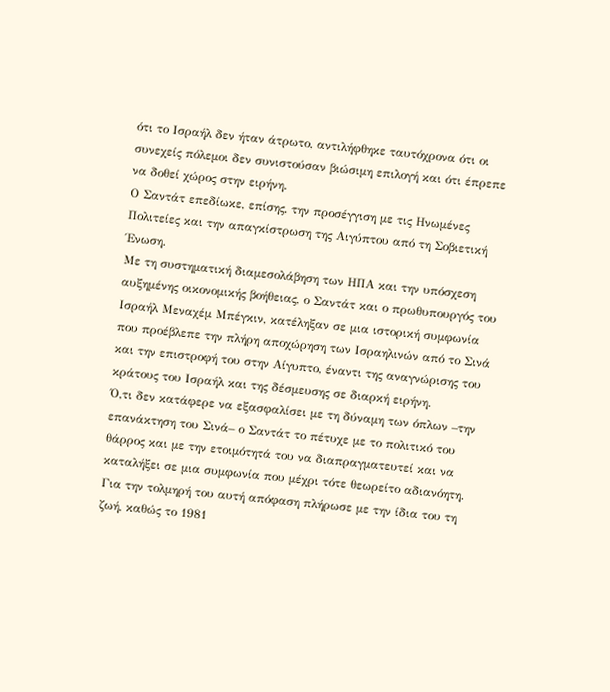ότι το Ισραήλ δεν ήταν άτρωτο, αντιλήφθηκε ταυτόχρονα ότι οι συνεχείς πόλεμοι δεν συνιστούσαν βιώσιμη επιλογή και ότι έπρεπε να δοθεί χώρος στην ειρήνη.
Ο Σαντάτ επεδίωκε, επίσης, την προσέγγιση με τις Ηνωμένες Πολιτείες και την απαγκίστρωση της Αιγύπτου από τη Σοβιετική Ένωση.
Με τη συστηματική διαμεσολάβηση των ΗΠΑ και την υπόσχεση αυξημένης οικονομικής βοήθειας, ο Σαντάτ και ο πρωθυπουργός του Ισραήλ Μεναχέμ Μπέγκιν, κατέληξαν σε μια ιστορική συμφωνία που προέβλεπε την πλήρη αποχώρηση των Ισραηλινών από το Σινά και την επιστροφή του στην Αίγυπτο, έναντι της αναγνώρισης του κράτους του Ισραήλ και της δέσμευσης σε διαρκή ειρήνη.
Ό,τι δεν κατάφερε να εξασφαλίσει με τη δύναμη των όπλων –την επανάκτηση του Σινά– ο Σαντάτ το πέτυχε με το πολιτικό του θάρρος και με την ετοιμότητά του να διαπραγματευτεί και να καταλήξει σε μια συμφωνία που μέχρι τότε θεωρείτο αδιανόητη. Για την τολμηρή του αυτή απόφαση πλήρωσε με την ίδια του τη ζωή, καθώς το 1981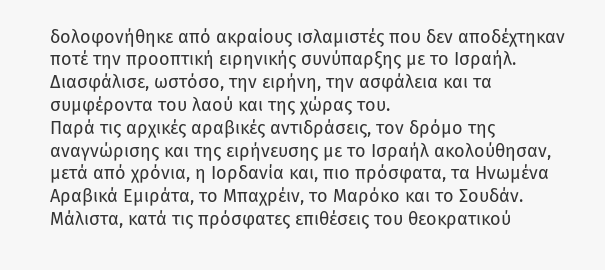δολοφονήθηκε από ακραίους ισλαμιστές που δεν αποδέχτηκαν ποτέ την προοπτική ειρηνικής συνύπαρξης με το Ισραήλ.
Διασφάλισε, ωστόσο, την ειρήνη, την ασφάλεια και τα συμφέροντα του λαού και της χώρας του.
Παρά τις αρχικές αραβικές αντιδράσεις, τον δρόμο της αναγνώρισης και της ειρήνευσης με το Ισραήλ ακολούθησαν, μετά από χρόνια, η Ιορδανία και, πιο πρόσφατα, τα Ηνωμένα Αραβικά Εμιράτα, το Μπαχρέιν, το Μαρόκο και το Σουδάν. Μάλιστα, κατά τις πρόσφατες επιθέσεις του θεοκρατικού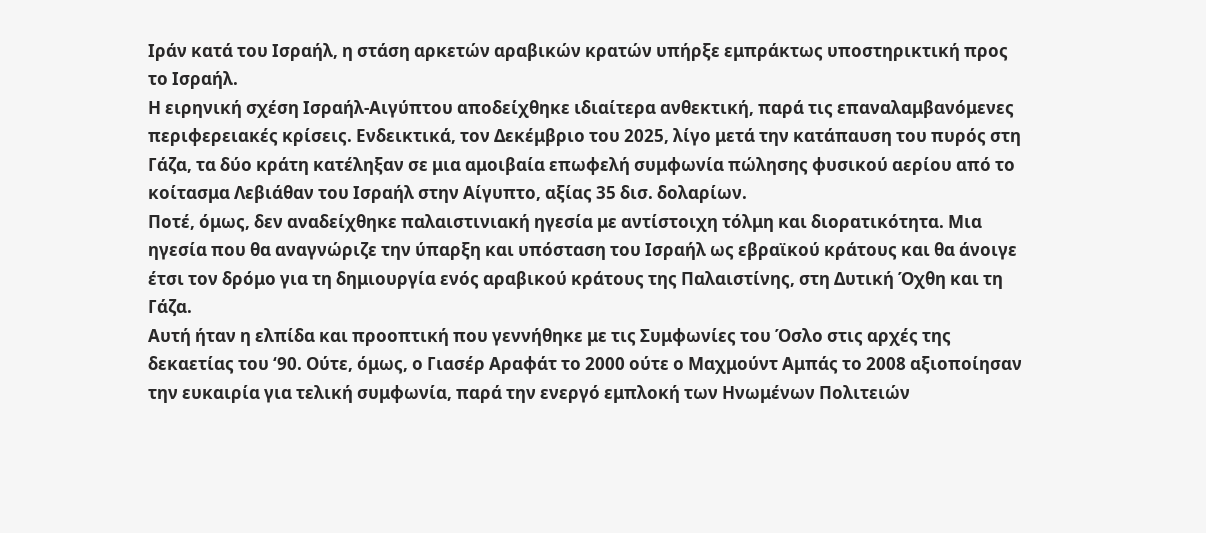Ιράν κατά του Ισραήλ, η στάση αρκετών αραβικών κρατών υπήρξε εμπράκτως υποστηρικτική προς το Ισραήλ.
Η ειρηνική σχέση Ισραήλ-Αιγύπτου αποδείχθηκε ιδιαίτερα ανθεκτική, παρά τις επαναλαμβανόμενες περιφερειακές κρίσεις. Ενδεικτικά, τον Δεκέμβριο του 2025, λίγο μετά την κατάπαυση του πυρός στη Γάζα, τα δύο κράτη κατέληξαν σε μια αμοιβαία επωφελή συμφωνία πώλησης φυσικού αερίου από το κοίτασμα Λεβιάθαν του Ισραήλ στην Αίγυπτο, αξίας 35 δισ. δολαρίων.
Ποτέ, όμως, δεν αναδείχθηκε παλαιστινιακή ηγεσία με αντίστοιχη τόλμη και διορατικότητα. Μια ηγεσία που θα αναγνώριζε την ύπαρξη και υπόσταση του Ισραήλ ως εβραϊκού κράτους και θα άνοιγε έτσι τον δρόμο για τη δημιουργία ενός αραβικού κράτους της Παλαιστίνης, στη Δυτική Όχθη και τη Γάζα.
Αυτή ήταν η ελπίδα και προοπτική που γεννήθηκε με τις Συμφωνίες του Όσλο στις αρχές της δεκαετίας του ‘90. Ούτε, όμως, ο Γιασέρ Αραφάτ το 2000 ούτε ο Μαχμούντ Αμπάς το 2008 αξιοποίησαν την ευκαιρία για τελική συμφωνία, παρά την ενεργό εμπλοκή των Ηνωμένων Πολιτειών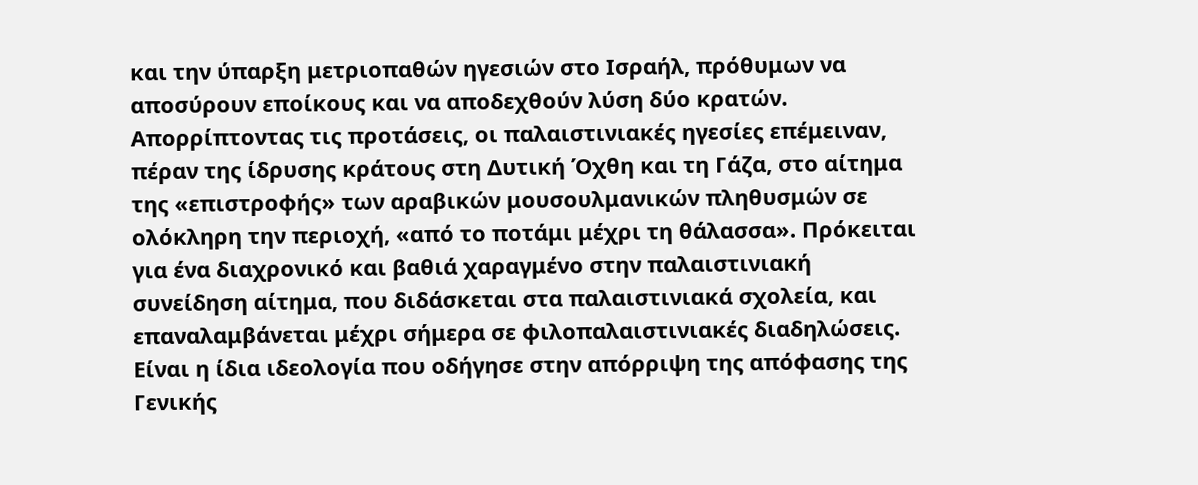και την ύπαρξη μετριοπαθών ηγεσιών στο Ισραήλ, πρόθυμων να αποσύρουν εποίκους και να αποδεχθούν λύση δύο κρατών.
Απορρίπτοντας τις προτάσεις, οι παλαιστινιακές ηγεσίες επέμειναν, πέραν της ίδρυσης κράτους στη Δυτική Όχθη και τη Γάζα, στο αίτημα της «επιστροφής» των αραβικών μουσουλμανικών πληθυσμών σε ολόκληρη την περιοχή, «από το ποτάμι μέχρι τη θάλασσα». Πρόκειται για ένα διαχρονικό και βαθιά χαραγμένο στην παλαιστινιακή συνείδηση αίτημα, που διδάσκεται στα παλαιστινιακά σχολεία, και επαναλαμβάνεται μέχρι σήμερα σε φιλοπαλαιστινιακές διαδηλώσεις.
Είναι η ίδια ιδεολογία που οδήγησε στην απόρριψη της απόφασης της Γενικής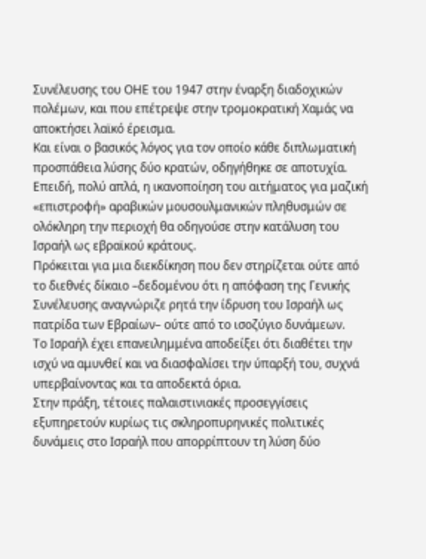Συνέλευσης του ΟΗΕ του 1947 στην έναρξη διαδοχικών πολέμων, και που επέτρεψε στην τρομοκρατική Χαμάς να αποκτήσει λαϊκό έρεισμα.
Και είναι ο βασικός λόγος για τον οποίο κάθε διπλωματική προσπάθεια λύσης δύο κρατών, οδηγήθηκε σε αποτυχία. Επειδή, πολύ απλά, η ικανοποίηση του αιτήματος για μαζική «επιστροφή» αραβικών μουσουλμανικών πληθυσμών σε ολόκληρη την περιοχή θα οδηγούσε στην κατάλυση του Ισραήλ ως εβραϊκού κράτους.
Πρόκειται για μια διεκδίκηση που δεν στηρίζεται ούτε από το διεθνές δίκαιο –δεδομένου ότι η απόφαση της Γενικής Συνέλευσης αναγνώριζε ρητά την ίδρυση του Ισραήλ ως πατρίδα των Εβραίων– ούτε από το ισοζύγιο δυνάμεων.
Το Ισραήλ έχει επανειλημμένα αποδείξει ότι διαθέτει την ισχύ να αμυνθεί και να διασφαλίσει την ύπαρξή του, συχνά υπερβαίνοντας και τα αποδεκτά όρια.
Στην πράξη, τέτοιες παλαιστινιακές προσεγγίσεις εξυπηρετούν κυρίως τις σκληροπυρηνικές πολιτικές δυνάμεις στο Ισραήλ που απορρίπτουν τη λύση δύο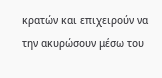κρατών και επιχειρούν να την ακυρώσουν μέσω του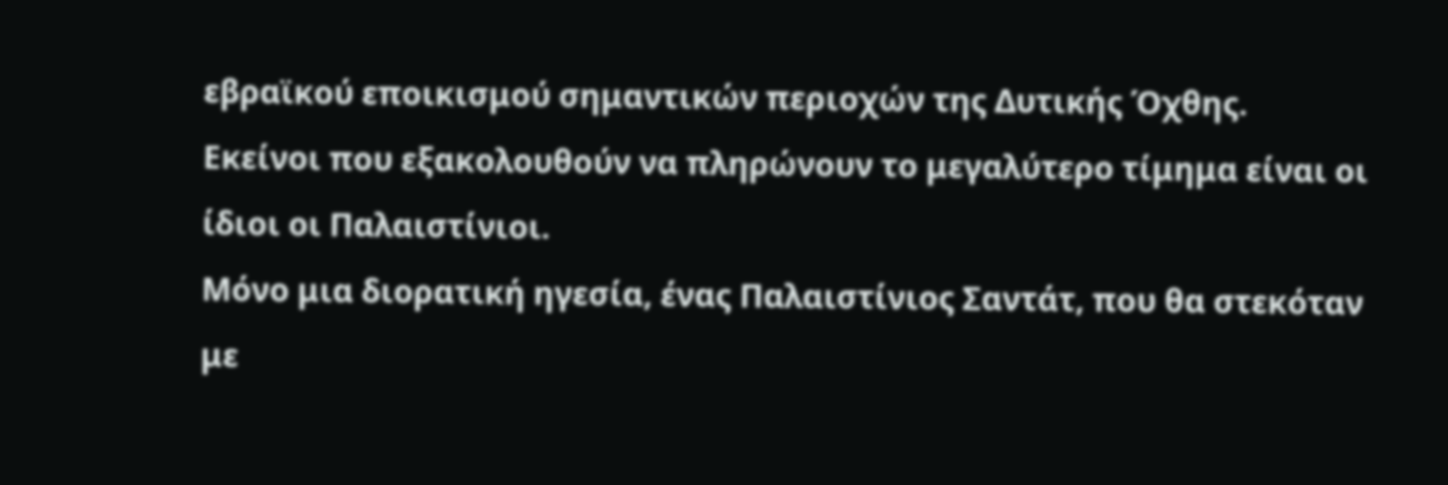εβραϊκού εποικισμού σημαντικών περιοχών της Δυτικής Όχθης.
Εκείνοι που εξακολουθούν να πληρώνουν το μεγαλύτερο τίμημα είναι οι ίδιοι οι Παλαιστίνιοι.
Μόνο μια διορατική ηγεσία, ένας Παλαιστίνιος Σαντάτ, που θα στεκόταν με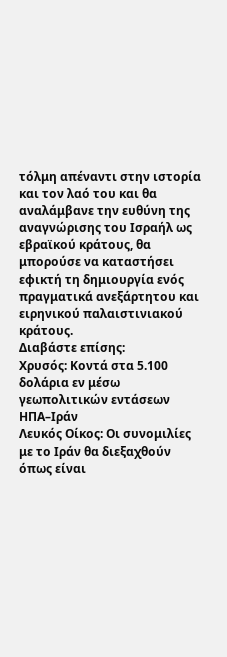τόλμη απέναντι στην ιστορία και τον λαό του και θα αναλάμβανε την ευθύνη της αναγνώρισης του Ισραήλ ως εβραϊκού κράτους, θα μπορούσε να καταστήσει εφικτή τη δημιουργία ενός πραγματικά ανεξάρτητου και ειρηνικού παλαιστινιακού κράτους.
Διαβάστε επίσης:
Χρυσός: Κοντά στα 5.100 δολάρια εν μέσω γεωπολιτικών εντάσεων ΗΠΑ–Ιράν
Λευκός Οίκος: Οι συνομιλίες με το Ιράν θα διεξαχθούν όπως είναι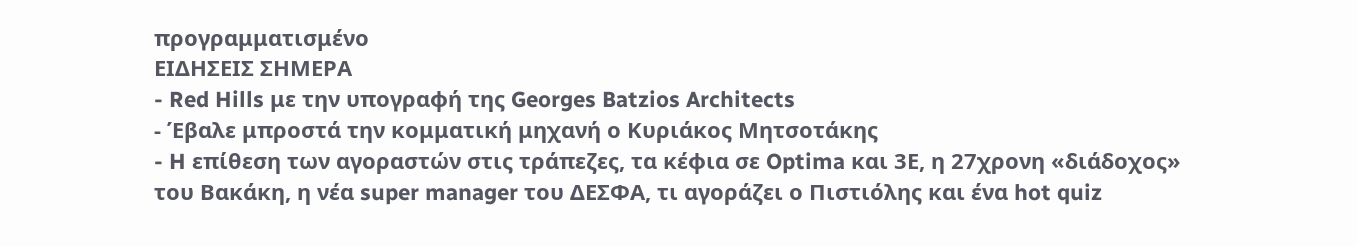προγραμματισμένο
ΕΙΔΗΣΕΙΣ ΣΗΜΕΡΑ
- Red Hills με την υπογραφή της Georges Batzios Architects
- Έβαλε μπροστά την κομματική μηχανή ο Κυριάκος Μητσοτάκης
- H επίθεση των αγοραστών στις τράπεζες, τα κέφια σε Optima και 3Ε, η 27χρονη «διάδοχος» του Βακάκη, η νέα super manager του ΔΕΣΦΑ, τι αγοράζει ο Πιστιόλης και ένα hot quiz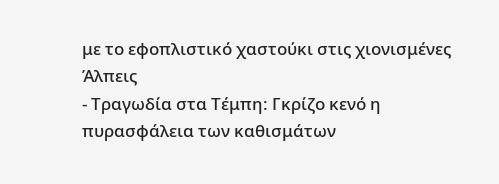με το εφοπλιστικό χαστούκι στις χιονισμένες Άλπεις
- Τραγωδία στα Τέμπη: Γκρίζο κενό η πυρασφάλεια των καθισμάτων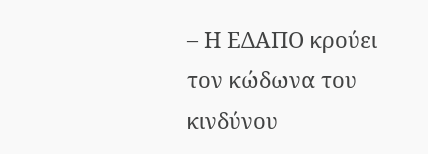– Η ΕΔΑΠΟ κρούει τον κώδωνα του κινδύνου